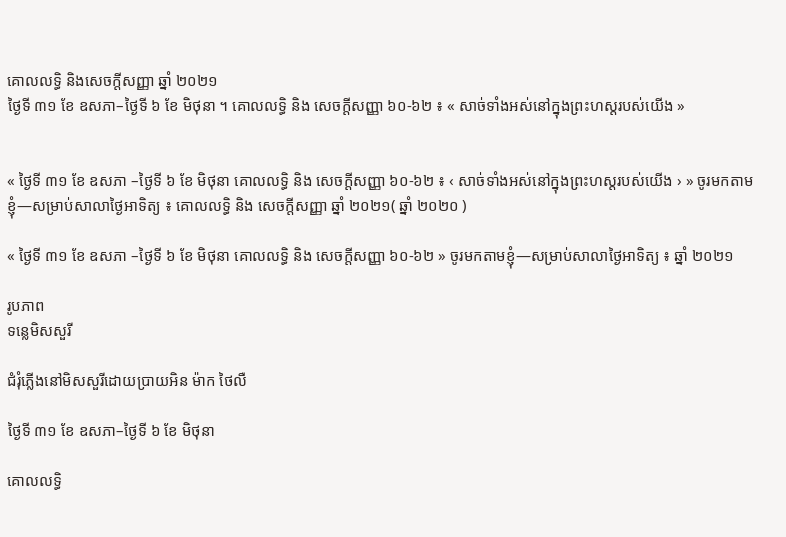គោលលទ្ធិ និងសេចក្តីសញ្ញា ឆ្នាំ ២០២១
ថ្ងៃទី ៣១ ខែ ឧសភា–ថ្ងៃទី ៦ ខែ មិថុនា ។ គោលលទ្ធិ និង សេចក្ដីសញ្ញា ៦០-៦២ ៖ « សាច់ទាំងអស់នៅក្នុងព្រះហស្តរបស់យើង »


« ថ្ងៃទី ៣១ ខែ ឧសភា –ថ្ងៃទី ៦ ខែ មិថុនា គោលលទ្ធិ និង សេចក្ដីសញ្ញា ៦០-៦២ ៖ ‹ សាច់ទាំងអស់នៅក្នុងព្រះហស្តរបស់យើង › » ចូរមកតាមខ្ញុំ—សម្រាប់សាលាថ្ងៃអាទិត្យ ៖ គោលលទ្ធិ និង សេចក្តីសញ្ញា ឆ្នាំ ២០២១( ឆ្នាំ ២០២០ )

« ថ្ងៃទី ៣១ ខែ ឧសភា –ថ្ងៃទី ៦ ខែ មិថុនា គោលលទ្ធិ និង សេចក្តីសញ្ញា ៦០-៦២ » ចូរមកតាមខ្ញុំ—សម្រាប់សាលាថ្ងៃអាទិត្យ ៖ ឆ្នាំ ២០២១

រូបភាព
ទន្លេមិសសួរី

ជំរុំភ្លើងនៅមិសសួរីដោយប្រាយអិន ម៉ាក ថៃលឺ

ថ្ងៃទី ៣១ ខែ ឧសភា–ថ្ងៃទី ៦ ខែ មិថុនា

គោលលទ្ធិ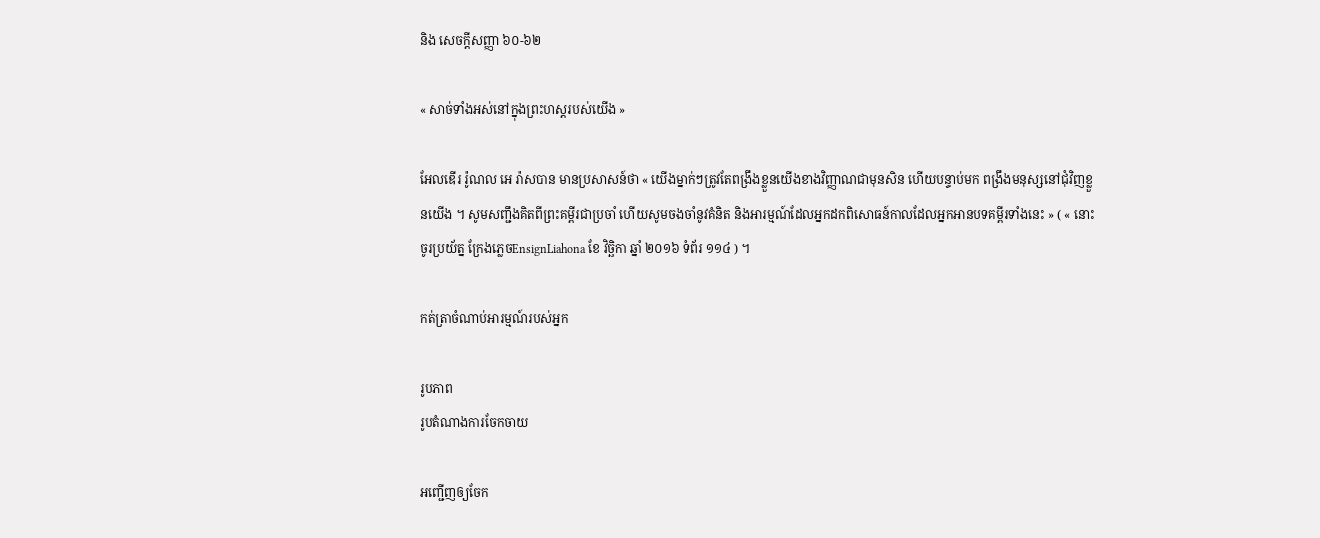និង សេចក្តីសញ្ញា ៦០-៦២

« សាច់ទាំងអស់នៅក្នុងព្រះហស្តរបស់យើង »

អែលឌើរ រ៉ូណល អេ រ៉ាសបាន មានប្រសាសន៍ថា « យើងម្នាក់ៗត្រូវតែពង្រឹងខ្លួនយើងខាងវិញ្ញាណជាមុនសិន ហើយបន្ទាប់មក ពង្រឹងមនុស្សនៅជុំវិញខ្លួនយើង ។ សូមសញ្ជឹងគិតពីព្រះគម្ពីរជាប្រចាំ ហើយសូមចងចាំនូវគំនិត និងអារម្មណ៍ដែលអ្នកដកពិសោធន៍កាលដែលអ្នកអានបទគម្ពីរទាំងនេះ » ( « នោះចូរប្រយ័ត្ន ក្រែងភ្លេចEnsignLiahona ខែ វិច្ឆិកា ឆ្នាំ ២០១៦ ទំព័រ ១១៤ ) ។

កត់ត្រាចំណាប់អារម្មណ៍របស់អ្នក

រូបភាព
រូបតំណាងការចែកចាយ

អញ្ជើញឲ្យចែក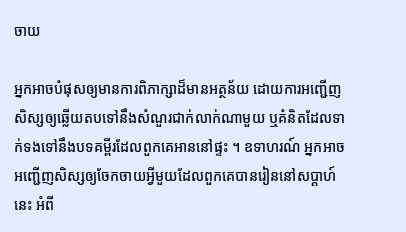ចាយ

អ្នកអាចបំផុសឲ្យមានការពិភាក្សាដ៏មានអត្ថន័យ ដោយការអញ្ជើញសិស្សឲ្យឆ្លើយតបទៅនឹងសំណួរជាក់លាក់ណាមួយ ឬគំនិតដែលទាក់ទងទៅនឹងបទគម្ពីរដែលពួកគេអាននៅផ្ទះ ។ ឧទាហរណ៍ អ្នកអាចអញ្ជើញសិស្សឲ្យចែកចាយអ្វីមួយដែលពួកគេបានរៀននៅសប្តាហ៍នេះ អំពី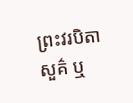ព្រះវរបិតាសួគ៌ ឬ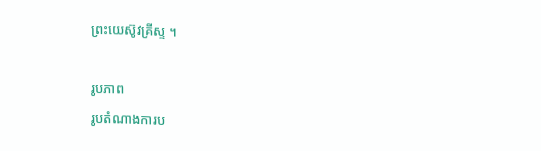ព្រះយេស៊ូវគ្រីស្ទ ។

រូបភាព
រូបតំណាងការប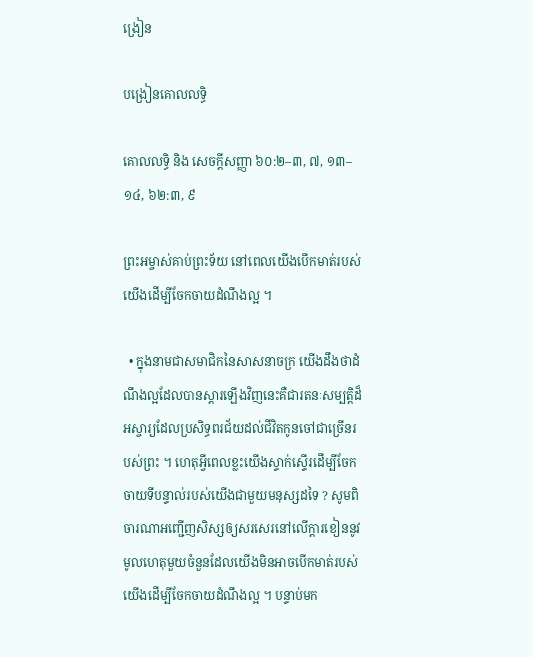ង្រៀន

បង្រៀនគោលលទ្ធិ

គោលលទ្ធិ និង សេចក្ដីសញ្ញា ៦០:២–៣, ៧, ១៣–១៤, ៦២:៣, ៩

ព្រះអម្ចាស់គាប់ព្រះទ័យ នៅពេលយើងបើកមាត់របស់យើងដើម្បីចែកចាយដំណឹងល្អ ។

  • ក្នុងនាមជាសមាជិកនៃសាសនាចក្រ យើងដឹងថាដំណឹងល្អដែលបានស្តារឡើងវិញនេះគឺជារតនៈសម្បត្តិដ៏អស្ចារ្យដែលប្រសិទ្ធពរជ័យដល់ជីវិតកូនចៅជាច្រើនរបស់ព្រះ ។ ហេតុអ្វីពេលខ្លះយើងស្ទាក់ស្ទើរដើម្បីចែកចាយទីបន្ទាល់របស់យើងជាមួយមនុស្សដទៃ ? សូមពិចារណាអញ្ជើញសិស្សឲ្យសរសេរនៅលើក្តារខៀននូវមូលហេតុមួយចំនួនដែលយើងមិនអាចបើកមាត់របស់យើងដើម្បីចែកចាយដំណឹងល្អ ។ បន្ទាប់មក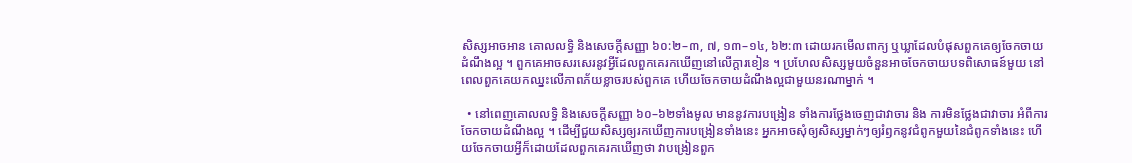សិស្សអាចអាន គោលលទ្ធិ និងសេចក្ដីសញ្ញា ៦០:២–៣, ៧, ១៣–១៤, ៦២:៣ ដោយរកមើលពាក្យ ឬឃ្លាដែលបំផុសពួកគេឲ្យចែកចាយដំណឹងល្អ ។ ពួកគេអាចសរសេរនូវអ្វីដែលពួកគេរកឃើញនៅលើក្តារខៀន ។ ប្រហែលសិស្សមួយចំនួនអាចចែកចាយបទពិសោធន៍មួយ នៅពេលពួកគេយកឈ្នះលើភាពភ័យខ្លាចរបស់ពួកគេ ហើយចែកចាយដំណឹងល្អជាមួយនរណាម្នាក់ ។

  • នៅពេញគោលលទ្ធិ និងសេចក្តីសញ្ញា ៦០–៦២ទាំងមូល មាននូវការបង្រៀន ទាំងការថ្លែងចេញជាវាចារ និង ការមិនថ្លែងជាវាចារ អំពីការចែកចាយដំណឹងល្អ ។ ដើម្បីជួយសិស្សឲ្យរកឃើញការបង្រៀនទាំងនេះ អ្នកអាចសុំឲ្យសិស្សម្នាក់ៗឲ្យរំឭកនូវជំពូកមួយនៃជំពូកទាំងនេះ ហើយចែកចាយអ្វីក៏ដោយដែលពួកគេរកឃើញថា វាបង្រៀនពួក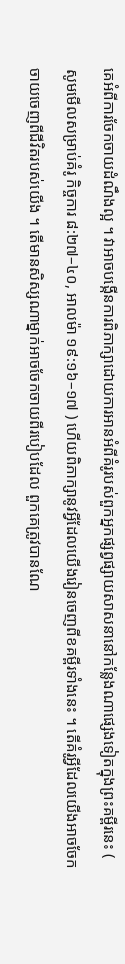គេអំពីការចែកចាយដំណឹងល្អ ។ វាអាចបង្កើនការពិភាក្សាដោយការអានអំពីគំរូរបស់ពួកអ្នកផ្សព្វផ្សាយសាសនានៅកន្លែងណាផ្សេងទៀតក្នុងព្រះគម្ពីរនេះ ( សូមមើលសម្រាប់គំរូ កិច្ចការ ៨:២៧–៤០, អាលម៉ា ១៩:១៦–១៧ ) ហើយពិភាក្សានូវអ្វីដែលយើងរៀនចេញពីខគម្ពីរទាំងនេះ ។ តើគំរូអ្វីដែលយើងអាចចែកចាយចេញពីជីវិតរបស់យើង ។ តើមានសិស្សណាម្នាក់អាចចែកចាយពីរបៀបដែល ពួកគេត្រូវបានណែ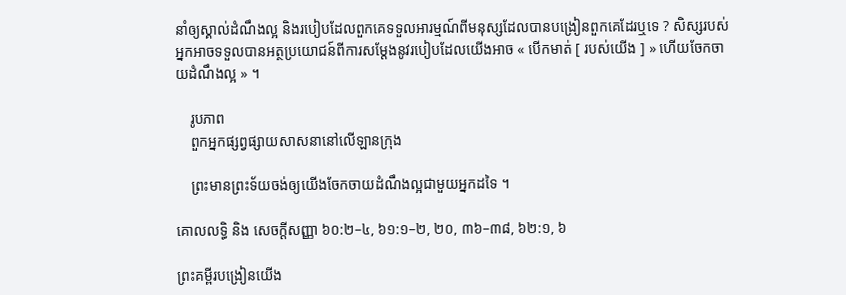នាំឲ្យស្គាល់ដំណឹងល្អ និងរបៀបដែលពួកគេទទួលអារម្មណ៍ពីមនុស្សដែលបានបង្រៀនពួកគេដែរឬទេ ? សិស្សរបស់អ្នកអាចទទួលបានអត្ថប្រយោជន៍ពីការសម្តែងនូវរបៀបដែលយើងអាច « បើកមាត់ [ របស់យើង ] » ហើយចែកចាយដំណឹងល្អ » ។

    រូបភាព
    ពួកអ្នកផ្សព្វផ្សាយសាសនានៅលើឡានក្រុង

    ព្រះមានព្រះទ័យចង់ឲ្យយើងចែកចាយដំណឹងល្អជាមួយអ្នកដទៃ ។

គោលលទ្ធិ និង សេចក្ដីសញ្ញា ៦០:២–៤, ៦១:១–២, ២០, ៣៦–៣៨, ៦២:១, ៦

ព្រះគម្ពីរបង្រៀនយើង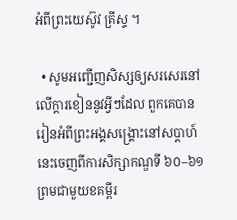អំពីព្រះយេស៊ូវ គ្រីស្ទ ។

  • សូមអញ្ជើញសិស្សឲ្យសរសេរនៅលើក្តារខៀននូវអ្វីៗដែល ពួកគេបានរៀនអំពីព្រះអង្គសង្រ្គោះនៅសប្តាហ៍នេះចេញពីការសិក្សាកណ្ឌទី ៦០–៦១ព្រមជាមួយខគម្ពីរ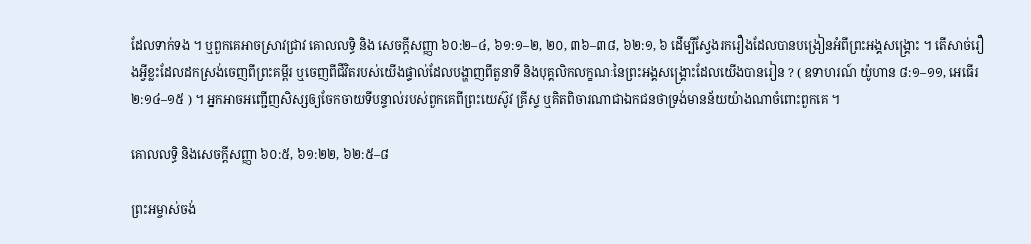ដែលទាក់ទង ។ ឬពួកគេអាចស្រាវជ្រាវ គោលលទ្ធិ និង សេចក្ដីសញ្ញា ៦០:២–៤, ៦១:១–២, ២០, ៣៦–៣៨, ៦២:១, ៦ ដើម្បីស្វែងរករឿងដែលបានបង្រៀនអំពីព្រះអង្គសង្រ្គោះ ។ តើសាច់រឿងអ្វីខ្លះដែលដកស្រង់ចេញពីព្រះគម្ពីរ ឬចេញពីជីវិតរបស់យើងផ្ទាល់ដែលបង្ហាញពីតួនាទី និងបុគ្គលិកលក្ខណៈនៃព្រះអង្គសង្រ្គោះដែលយើងបានរៀន ? ( ឧទាហរណ៍ យ៉ូហាន ៨:១–១១, អេធើរ ២:១៤–១៥ ) ។ អ្នកអាចអញ្ជើញសិស្សឲ្យចែកចាយទីបន្ទាល់របស់ពួកគេពីព្រះយេស៊ូវ គ្រីស្ទ ឬគិតពិចារណាជាឯកជនថាទ្រង់មានន័យយ៉ាងណាចំពោះពួកគេ ។

គោលលទ្ធិ និងសេចក្ដីសញ្ញា ៦០:៥, ៦១:២២, ៦២:៥–៨

ព្រះអម្ចាស់ចង់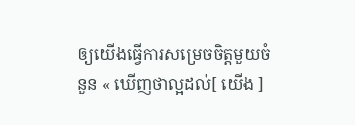ឲ្យយើងធ្វើការសម្រេចចិត្តមួយចំនួន « ឃើញថាល្អដល់[ យើង ]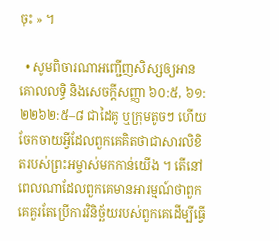ចុះ » ។

  • សូមពិចារណាអញ្ជើញសិស្សឲ្យអាន គោលលទ្ធិ និងសេចក្ដីសញ្ញា ៦០:៥, ៦១:២២៦២:៥–៨ ជាដៃគូ ឬក្រុមតូចៗ ហើយចែកចាយអ្វីដែលពួកគេគិតថាជាសារលិខិតរបស់ព្រះអម្ចាស់មកកាន់យើង ។ តើនៅពេលណាដែលពួកគេមានអារម្មណ៍ថាពួកគេគួរតែប្រើការវិនិច្ឆ័យរបស់ពួកគេដើម្បីធ្វើ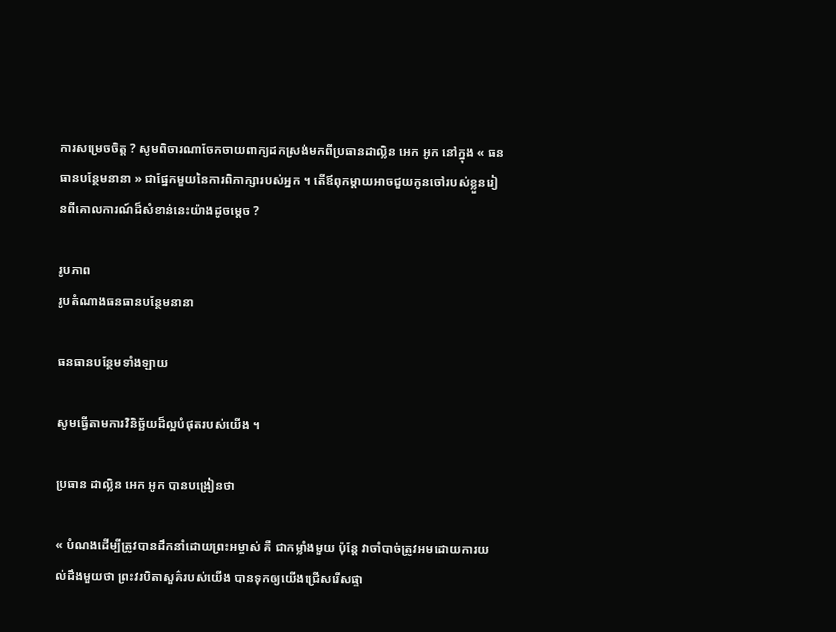ការសម្រេចចិត្ត ? សូមពិចារណាចែកចាយពាក្យដកស្រង់មកពីប្រធានដាល្លិន អេក អូក នៅក្នុង « ធនធានបន្ថែមនានា » ជាផ្នែកមួយនៃការពិភាក្សារបស់អ្នក ។ តើឪពុកម្តាយអាចជួយកូនចៅរបស់ខ្លួនរៀនពីគោលការណ៍ដ៏សំខាន់នេះយ៉ាងដូចម្តេច ?

រូបភាព
រូបតំណាងធនធានបន្ថែមនានា

ធនធានបន្ថែមទាំងឡាយ

សូមធ្វើតាមការវិនិច្ឆ័យដ៏ល្អបំផុតរបស់យើង ។

ប្រធាន ដាល្លិន អេក អូក បានបង្រៀនថា

« បំណងដើម្បីត្រូវបានដឹកនាំដោយព្រះអម្ចាស់ គឺ ជាកម្លាំងមួយ ប៉ុន្តែ វាចាំបាច់ត្រូវអមដោយការយល់ដឹងមួយថា ព្រះវរបិតាសួគ៌របស់យើង បានទុកឲ្យយើងជ្រើសរើសផ្ទា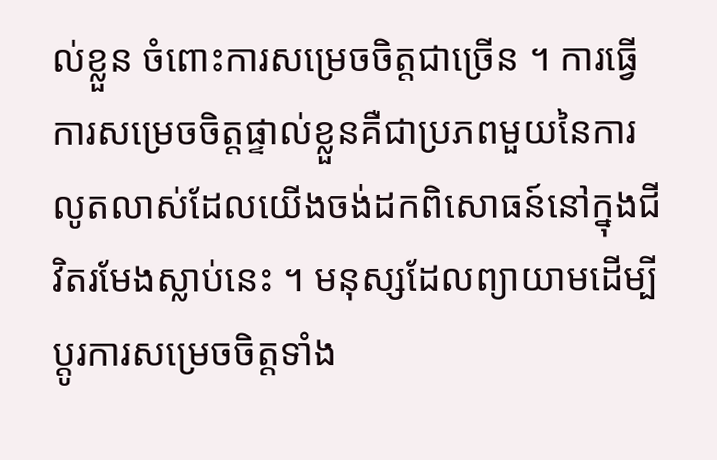ល់ខ្លួន ចំពោះការសម្រេចចិត្តជាច្រើន ។ ការធ្វើការសម្រេចចិត្តផ្ទាល់ខ្លួនគឺជាប្រភពមួយនៃការលូតលាស់ដែលយើងចង់ដកពិសោធន៍នៅក្នុងជីវិតរមែងស្លាប់នេះ ។ មនុស្សដែលព្យាយាមដើម្បីប្តូរការសម្រេចចិត្តទាំង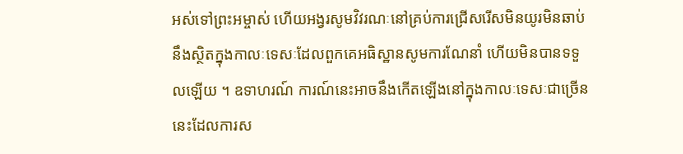អស់ទៅព្រះអម្ចាស់ ហើយអង្វរសូមវិវរណៈនៅគ្រប់ការជ្រើសរើសមិនយូរមិនឆាប់នឹងស្ថិតក្នុងកាលៈទេសៈដែលពួកគេអធិស្ឋានសូមការណែនាំ ហើយមិនបានទទួលឡើយ ។ ឧទាហរណ៍ ការណ៍នេះអាចនឹងកើតឡើងនៅក្នុងកាលៈទេសៈជាច្រើននេះដែលការស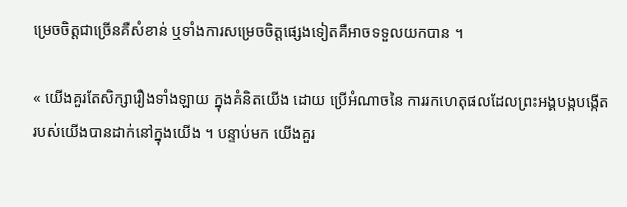ម្រេចចិត្តជាច្រើនគឺសំខាន់ ឬទាំងការសម្រេចចិត្តផ្សេងទៀតគឺអាចទទួលយកបាន ។

« យើងគួរតែសិក្សារឿងទាំងឡាយ ក្នុងគំនិតយើង ដោយ ប្រើអំណាចនៃ ការរកហេតុផលដែលព្រះអង្គបង្កបង្កើត របស់យើងបានដាក់នៅក្នុងយើង ។ បន្ទាប់មក យើងគួរ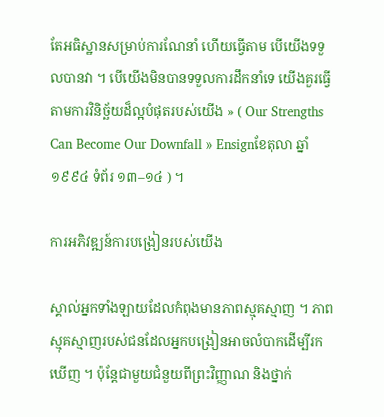តែអធិស្ឋានសម្រាប់ការណែនាំ ហើយធ្វើតាម បើយើងទទួលបានវា ។ បើយើងមិនបានទទួលការដឹកនាំទេ យើងគួរធ្វើតាមការវិនិច្ឆ័យដ៏ល្អបំផុតរបស់យើង » ( Our Strengths Can Become Our Downfall » Ensignខែតុលា ឆ្នាំ ១៩៩៤ ទំព័រ ១៣–១៤ ) ។

ការអភិវឌ្ឍន៍ការបង្រៀនរបស់យើង

ស្គាល់អ្នកទាំងឡាយដែលកំពុងមានភាពស្មុគស្មាញ ។ ភាពស្មុគស្មាញរបស់ជនដែលអ្នកបង្រៀនអាចលំបាកដើម្បីរកឃើញ ។ ប៉ុន្តែជាមួយជំនួយពីព្រះវិញ្ញាណ និងថ្នាក់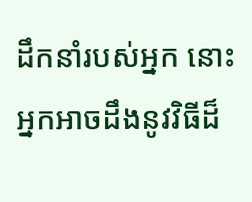ដឹកនាំរបស់អ្នក នោះអ្នកអាចដឹងនូវវិធីដ៏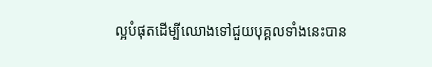ល្អបំផុតដើម្បីឈោងទៅជួយបុគ្គលទាំងនេះបាន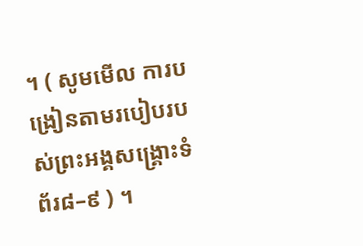។ ( សូមមើល ការបង្រៀនតាមរបៀបរបស់ព្រះអង្គសង្គ្រោះទំព័រ៨–៩ ) ។